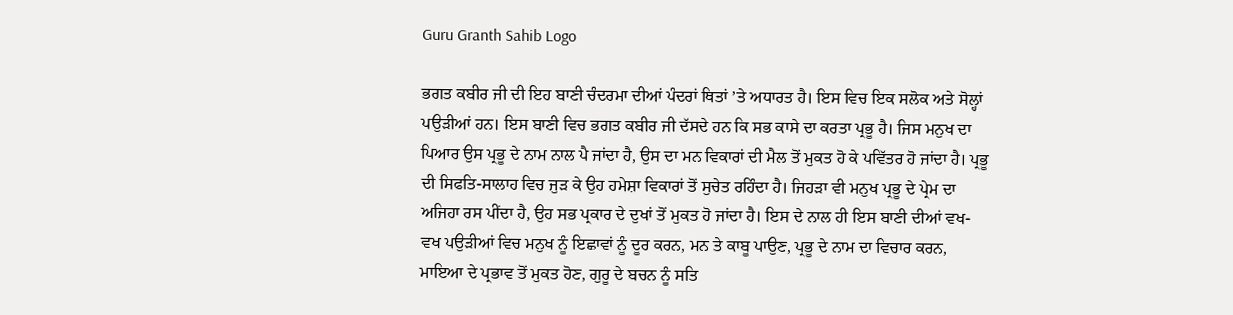Guru Granth Sahib Logo

ਭਗਤ ਕਬੀਰ ਜੀ ਦੀ ਇਹ ਬਾਣੀ ਚੰਦਰਮਾ ਦੀਆਂ ਪੰਦਰਾਂ ਥਿਤਾਂ ’ਤੇ ਅਧਾਰਤ ਹੈ। ਇਸ ਵਿਚ ਇਕ ਸਲੋਕ ਅਤੇ ਸੋਲ੍ਹਾਂ ਪਉੜੀਆਂ ਹਨ। ਇਸ ਬਾਣੀ ਵਿਚ ਭਗਤ ਕਬੀਰ ਜੀ ਦੱਸਦੇ ਹਨ ਕਿ ਸਭ ਕਾਸੇ ਦਾ ਕਰਤਾ ਪ੍ਰਭੂ ਹੈ। ਜਿਸ ਮਨੁਖ ਦਾ ਪਿਆਰ ਉਸ ਪ੍ਰਭੂ ਦੇ ਨਾਮ ਨਾਲ ਪੈ ਜਾਂਦਾ ਹੈ, ਉਸ ਦਾ ਮਨ ਵਿਕਾਰਾਂ ਦੀ ਮੈਲ ਤੋਂ ਮੁਕਤ ਹੋ ਕੇ ਪਵਿੱਤਰ ਹੋ ਜਾਂਦਾ ਹੈ। ਪ੍ਰਭੂ ਦੀ ਸਿਫਤਿ-ਸਾਲਾਹ ਵਿਚ ਜੁੜ ਕੇ ਉਹ ਹਮੇਸ਼ਾ ਵਿਕਾਰਾਂ ਤੋਂ ਸੁਚੇਤ ਰਹਿੰਦਾ ਹੈ। ਜਿਹੜਾ ਵੀ ਮਨੁਖ ਪ੍ਰਭੂ ਦੇ ਪ੍ਰੇਮ ਦਾ ਅਜਿਹਾ ਰਸ ਪੀਂਦਾ ਹੈ, ਉਹ ਸਭ ਪ੍ਰਕਾਰ ਦੇ ਦੁਖਾਂ ਤੋਂ ਮੁਕਤ ਹੋ ਜਾਂਦਾ ਹੈ। ਇਸ ਦੇ ਨਾਲ ਹੀ ਇਸ ਬਾਣੀ ਦੀਆਂ ਵਖ-ਵਖ ਪਉੜੀਆਂ ਵਿਚ ਮਨੁਖ ਨੂੰ ਇਛਾਵਾਂ ਨੂੰ ਦੂਰ ਕਰਨ, ਮਨ ਤੇ ਕਾਬੂ ਪਾਉਣ, ਪ੍ਰਭੂ ਦੇ ਨਾਮ ਦਾ ਵਿਚਾਰ ਕਰਨ, ਮਾਇਆ ਦੇ ਪ੍ਰਭਾਵ ਤੋਂ ਮੁਕਤ ਹੋਣ, ਗੁਰੂ ਦੇ ਬਚਨ ਨੂੰ ਸਤਿ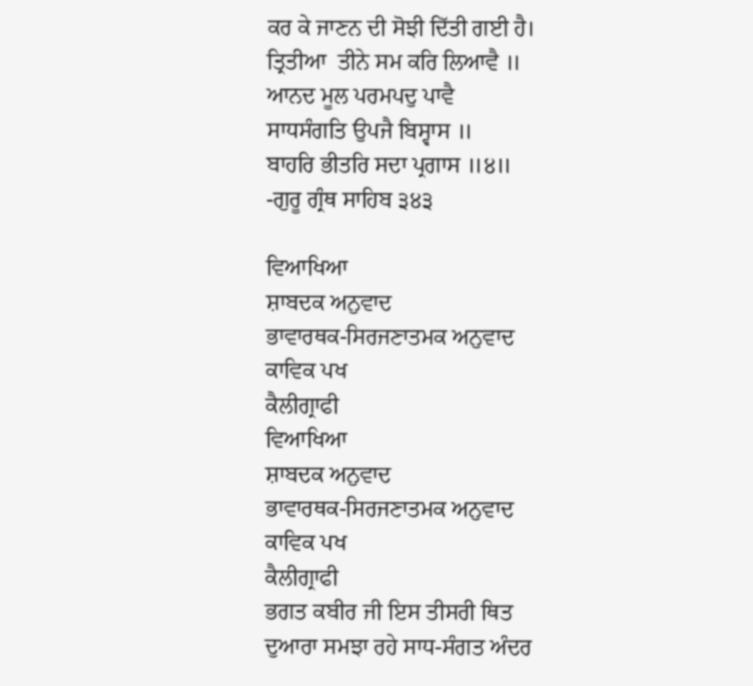ਕਰ ਕੇ ਜਾਣਨ ਦੀ ਸੋਝੀ ਦਿੱਤੀ ਗਈ ਹੈ।
ਤ੍ਰਿਤੀਆ  ਤੀਨੇ ਸਮ ਕਰਿ ਲਿਆਵੈ ॥
ਆਨਦ ਮੂਲ ਪਰਮਪਦੁ ਪਾਵੈ
ਸਾਧਸੰਗਤਿ ਉਪਜੈ ਬਿਸ੍ਵਾਸ ॥
ਬਾਹਰਿ ਭੀਤਰਿ ਸਦਾ ਪ੍ਰਗਾਸ ॥੪॥
-ਗੁਰੂ ਗ੍ਰੰਥ ਸਾਹਿਬ ੩੪੩

ਵਿਆਖਿਆ
ਸ਼ਾਬਦਕ ਅਨੁਵਾਦ
ਭਾਵਾਰਥਕ-ਸਿਰਜਣਾਤਮਕ ਅਨੁਵਾਦ
ਕਾਵਿਕ ਪਖ
ਕੈਲੀਗ੍ਰਾਫੀ
ਵਿਆਖਿਆ
ਸ਼ਾਬਦਕ ਅਨੁਵਾਦ
ਭਾਵਾਰਥਕ-ਸਿਰਜਣਾਤਮਕ ਅਨੁਵਾਦ
ਕਾਵਿਕ ਪਖ
ਕੈਲੀਗ੍ਰਾਫੀ
ਭਗਤ ਕਬੀਰ ਜੀ ਇਸ ਤੀਸਰੀ ਥਿਤ ਦੁਆਰਾ ਸਮਝਾ ਰਹੇ ਸਾਧ-ਸੰਗਤ ਅੰਦਰ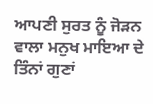ਆਪਣੀ ਸੁਰਤ ਨੂੰ ਜੋੜਨ ਵਾਲਾ ਮਨੁਖ ਮਾਇਆ ਦੇ ਤਿੰਨਾਂ ਗੁਣਾਂ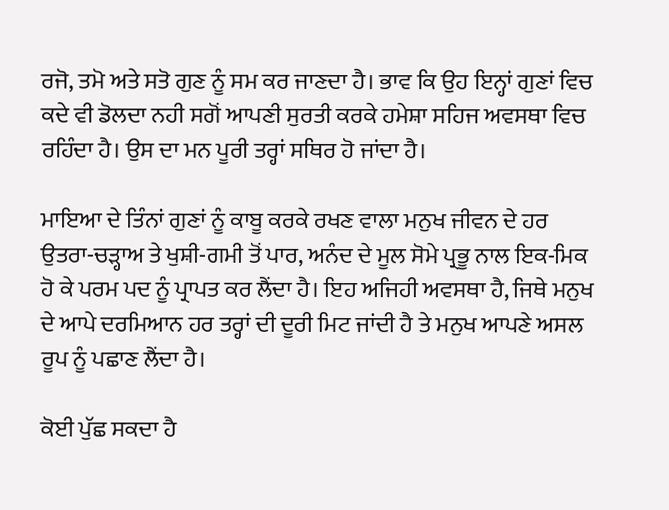ਰਜੋ, ਤਮੋ ਅਤੇ ਸਤੋ ਗੁਣ ਨੂੰ ਸਮ ਕਰ ਜਾਣਦਾ ਹੈ। ਭਾਵ ਕਿ ਉਹ ਇਨ੍ਹਾਂ ਗੁਣਾਂ ਵਿਚ ਕਦੇ ਵੀ ਡੋਲਦਾ ਨਹੀ ਸਗੋਂ ਆਪਣੀ ਸੁਰਤੀ ਕਰਕੇ ਹਮੇਸ਼ਾ ਸਹਿਜ ਅਵਸਥਾ ਵਿਚ ਰਹਿੰਦਾ ਹੈ। ਉਸ ਦਾ ਮਨ ਪੂਰੀ ਤਰ੍ਹਾਂ ਸਥਿਰ ਹੋ ਜਾਂਦਾ ਹੈ।

ਮਾਇਆ ਦੇ ਤਿੰਨਾਂ ਗੁਣਾਂ ਨੂੰ ਕਾਬੂ ਕਰਕੇ ਰਖਣ ਵਾਲਾ ਮਨੁਖ ਜੀਵਨ ਦੇ ਹਰ ਉਤਰਾ-ਚੜ੍ਹਾਅ ਤੇ ਖੁਸ਼ੀ-ਗਮੀ ਤੋਂ ਪਾਰ, ਅਨੰਦ ਦੇ ਮੂਲ ਸੋਮੇ ਪ੍ਰਭੂ ਨਾਲ ਇਕ-ਮਿਕ ਹੋ ਕੇ ਪਰਮ ਪਦ ਨੂੰ ਪ੍ਰਾਪਤ ਕਰ ਲੈਂਦਾ ਹੈ। ਇਹ ਅਜਿਹੀ ਅਵਸਥਾ ਹੈ, ਜਿਥੇ ਮਨੁਖ ਦੇ ਆਪੇ ਦਰਮਿਆਨ ਹਰ ਤਰ੍ਹਾਂ ਦੀ ਦੂਰੀ ਮਿਟ ਜਾਂਦੀ ਹੈ ਤੇ ਮਨੁਖ ਆਪਣੇ ਅਸਲ ਰੂਪ ਨੂੰ ਪਛਾਣ ਲੈਂਦਾ ਹੈ।

ਕੋਈ ਪੁੱਛ ਸਕਦਾ ਹੈ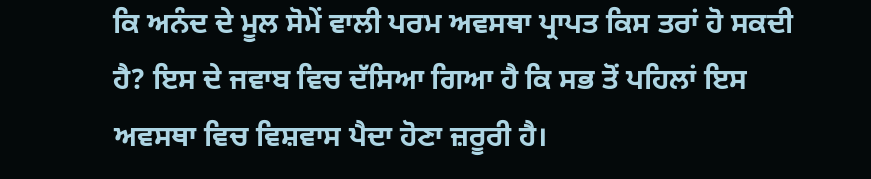ਕਿ ਅਨੰਦ ਦੇ ਮੂਲ ਸੋਮੇਂ ਵਾਲੀ ਪਰਮ ਅਵਸਥਾ ਪ੍ਰਾਪਤ ਕਿਸ ਤਰਾਂ ਹੋ ਸਕਦੀ ਹੈ? ਇਸ ਦੇ ਜਵਾਬ ਵਿਚ ਦੱਸਿਆ ਗਿਆ ਹੈ ਕਿ ਸਭ ਤੋਂ ਪਹਿਲਾਂ ਇਸ ਅਵਸਥਾ ਵਿਚ ਵਿਸ਼ਵਾਸ ਪੈਦਾ ਹੋਣਾ ਜ਼ਰੂਰੀ ਹੈ।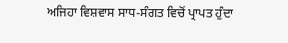ਅਜਿਹਾ ਵਿਸ਼ਵਾਸ ਸਾਧ-ਸੰਗਤ ਵਿਚੋਂ ਪ੍ਰਾਪਤ ਹੁੰਦਾ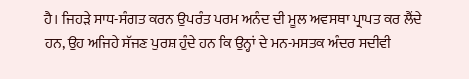ਹੈ। ਜਿਹੜੇ ਸਾਧ-ਸੰਗਤ ਕਰਨ ਉਪਰੰਤ ਪਰਮ ਅਨੰਦ ਦੀ ਮੂਲ ਅਵਸਥਾ ਪ੍ਰਾਪਤ ਕਰ ਲੈਂਦੇ ਹਨ, ਉਹ ਅਜਿਹੇ ਸੱਜਣ ਪੁਰਸ਼ ਹੁੰਦੇ ਹਨ ਕਿ ਉਨ੍ਹਾਂ ਦੇ ਮਨ-ਮਸਤਕ ਅੰਦਰ ਸਦੀਵੀ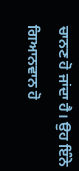ਚਾਨਣ ਹੋ ਜਾਂਦਾ ਹੈ। ਉਹ ਇੰਨੇ ਗਿਆਨਵਾਨ ਹੋ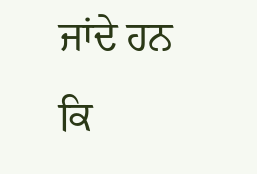ਜਾਂਦੇ ਹਨ ਕਿ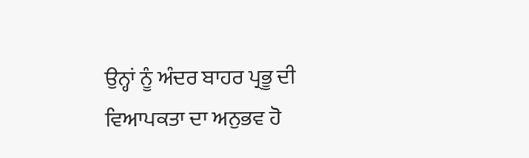ਉਨ੍ਹਾਂ ਨੂੰ ਅੰਦਰ ਬਾਹਰ ਪ੍ਰਭੂ ਦੀ ਵਿਆਪਕਤਾ ਦਾ ਅਨੁਭਵ ਹੋ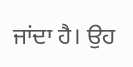ਜਾਂਦਾ ਹੈ। ਉਹ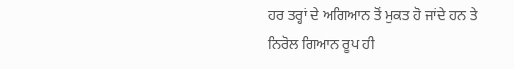ਹਰ ਤਰ੍ਹਾਂ ਦੇ ਅਗਿਆਨ ਤੋਂ ਮੁਕਤ ਹੋ ਜਾਂਦੇ ਹਨ ਤੇ ਨਿਰੋਲ ਗਿਆਨ ਰੂਪ ਹੀ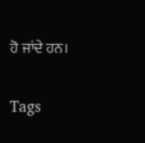ਹੋ ਜਾਂਦੇ ਹਨ।

Tags